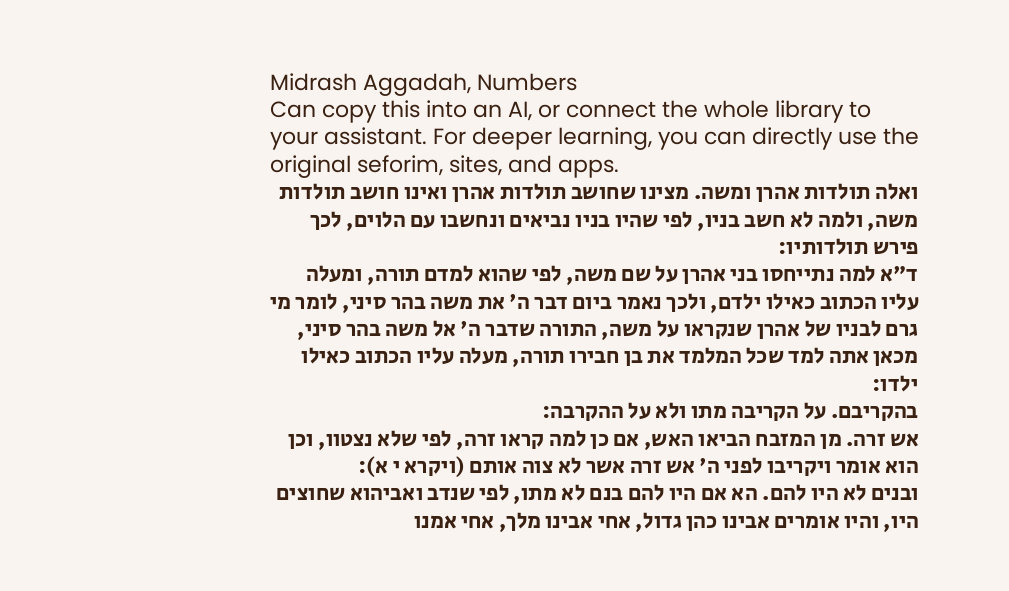Midrash Aggadah, Numbers
Can copy this into an AI, or connect the whole library to your assistant. For deeper learning, you can directly use the original seforim, sites, and apps.
ואלה תולדות אהרן ומשה. מצינו שחושב תולדות אהרן ואינו חושב תולדות משה, ולמה לא חשב בניו, לפי שהיו בניו נביאים ונחשבו עם הלוים, לכך פירש תולדותיו:
ד"א למה נתייחסו בני אהרן על שם משה, לפי שהוא למדם תורה, ומעלה עליו הכתוב כאילו ילדם, ולכך נאמר ביום דבר ה' את משה בהר סיני, לומר מי גרם לבניו של אהרן שנקראו על משה, התורה שדבר ה' אל משה בהר סיני, מכאן אתה למד שכל המלמד את בן חבירו תורה, מעלה עליו הכתוב כאילו ילדו:
בהקריבם. על הקריבה מתו ולא על ההקרבה:
אש זרה. מן המזבח הביאו האש, אם כן למה קראו זרה, לפי שלא נצטוו, וכן הוא אומר ויקריבו לפני ה' אש זרה אשר לא צוה אותם (ויקרא י א):
ובנים לא היו להם. הא אם היו להם בנם לא מתו, לפי שנדב ואביהוא שחוצים היו, והיו אומרים אבינו כהן גדול, אחי אבינו מלך, אחי אמנו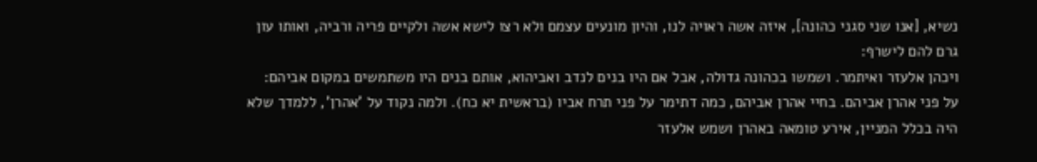נשיא, [אנו שני סגני כהונה], איזה אשה ראויה לנו, והיון מונעים עצמם ולא רצו לישא אשה ולקיים פריה ורביה, ואותו עון גרם להם לישרף:
ויכהן אלעזר ואיתמר. ושמשו בכהונה גדולה, אבל אם היו בנים לנדב ואביהוא, אותם בנים היו משתמשים במקום אביהם:
על פני אהרן אביהם. בחיי אהרן אביהם, כמה דתימר על פני תרח אביו (בראשית יא כח). ולמה נקוד על 'אהרן', ללמדך שלא היה בכלל המניין, אירע טומאה באהרן ושמש אלעזר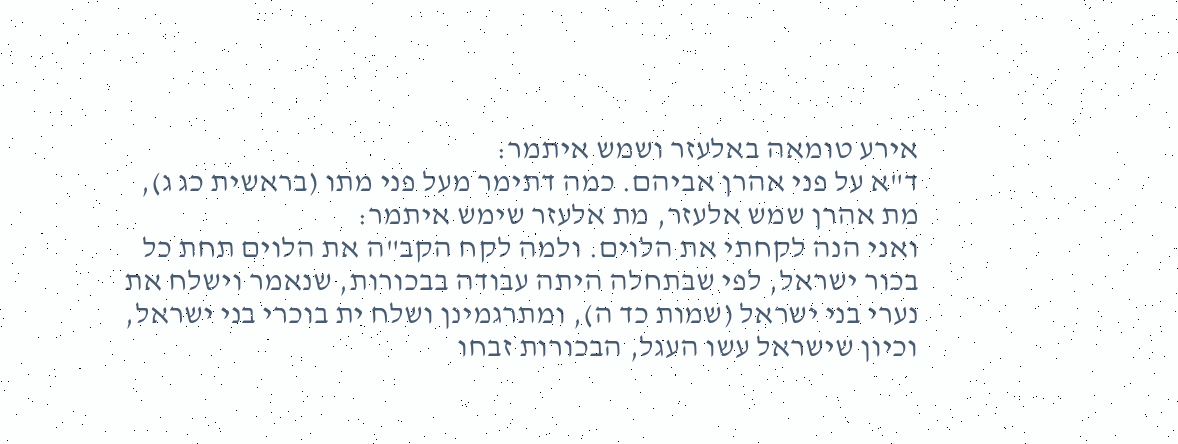אירע טומאה באלעזר ושמש איתמר:
ד"א על פני אהרן אביהם. כמה דתימר מעל פני מתו (בראשית כג ג), מת אהרן שמש אלעזר, מת אלעזר שימש איתמר:
ואני הנה לקחתי את הלוים. ולמה לקח הקב"ה את הלוים תחת כל בכור ישראל, לפי שבתחלה היתה עבודה בבכורות, שנאמר וישלח את נערי בני ישראל (שמות כד ה), ומתרגמינן ושלח ית בוכרי בני ישראל, וכיון שישראל עשו העגל, הבכורות זבחו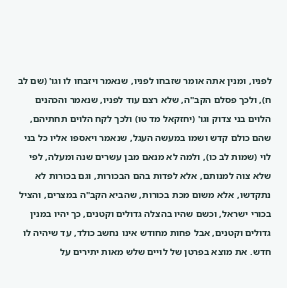לפניו, ומנין אתה אומר שזבחו לפניו, שנאמר ויזבחו לו וגו' (שם לב ח), ולכך פסלם הקב"ה, שלא רצם עוד לפניו, שנאמר והכהנים הלוים בני צדוק וגו' (יחזקאל מד טו) ולכך לקח הלוים תחתיהם, שהם כולם קדש ושמו במעשה העגל, שנאמר ויאספו אליו כל בני לוי (שמות לב כו), ולמה לא מנאם מבן עשרים שנה ומעלה, לפי שלא צוה למנותם, אלא לפדות בהם הבכורות, וגם בכורות לא נתקדשו, אלא משום מכת בכורות, שהביא הקב"ה במצרים, והציל בכורי ישראל, וכשם שהיו בהצלה גדולים וקטנים, כך יהיו במנין גדולים וקטנים, אבל פחות מחודש אינו נחשב כולד, עד שיהיה לו חדש. את מוצא בפרטן של לויים שלש מאות יתירים על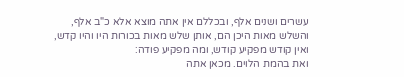עשרים ושנים אלף, ובכללם אין אתה מוצא אלא כ"ב אלף, והשלש מאות היכן הם, אותן שלש מאות בכורות היו והיו קדש, ואין קודש מפקיע קודש, ומה מפקיע פודה:
ואת בהמת הלוים. מכאן אתה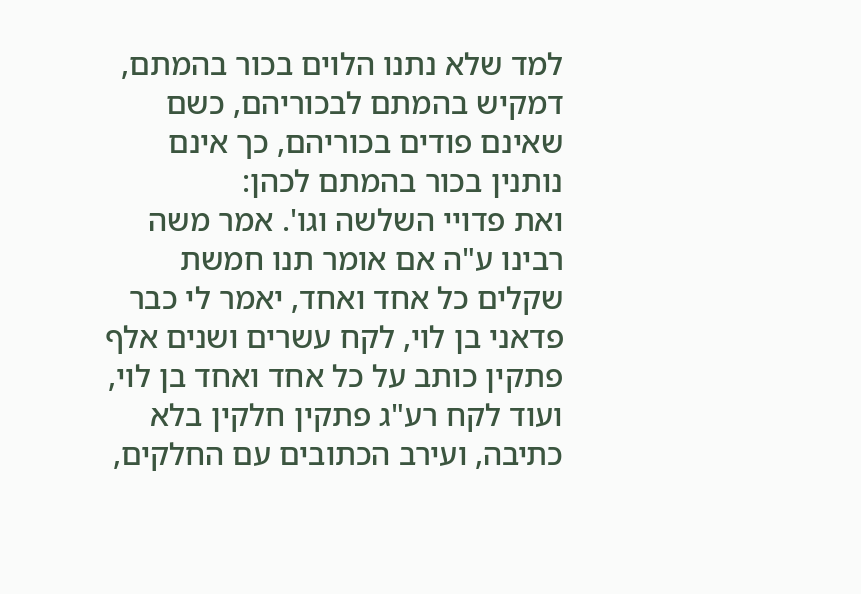למד שלא נתנו הלוים בכור בהמתם, דמקיש בהמתם לבכוריהם, כשם שאינם פודים בכוריהם, כך אינם נותנין בכור בהמתם לכהן:
ואת פדויי השלשה וגו'. אמר משה רבינו ע"ה אם אומר תנו חמשת שקלים כל אחד ואחד, יאמר לי כבר פדאני בן לוי, לקח עשרים ושנים אלף פתקין כותב על כל אחד ואחד בן לוי, ועוד לקח רע"ג פתקין חלקין בלא כתיבה, ועירב הכתובים עם החלקים,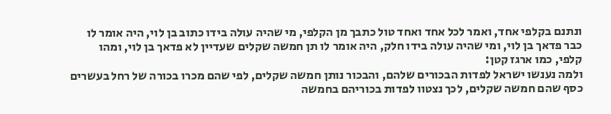ונתנם בקלפי אחד, ואמר לכל אחד ואחד טול כתבך מן הקלפי, מי שהיה עולה בידו כתוב בן לוי, היה אומר לו כבר פדאך בן לוי, ומי שהיה עולה בידו חלק, היה אומר לו תן חמשה שקלים שעדיין לא פדאך בן לוי, ומהו קלפי, כמו ארגז קטן:
ולמה נענשו ישראל לפדות הבכורים שלהם, והבכור נותן חמשה שקלים, לפי שהם מכרו בכורה של רחל בעשרים כסף שהם חמשה שקלים, לכך נצטוו לפדות בכוריהם בחמשה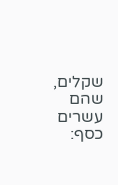שקלים, שהם עשרים כסף: